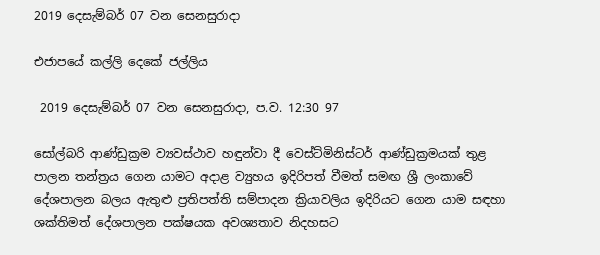2019 දෙසැම්බර් 07 වන සෙනසුරාදා

එජාපයේ කල්ලි දෙකේ ජල්ලිය

 2019 දෙසැම්බර් 07 වන සෙනසුරාදා, ප.ව. 12:30 97

සෝල්බරි ආණ්ඩුක්‍රම ව්‍යවස්ථාව හඳුන්වා දී වෙස්ට්මිනිස්ටර් ආණ්ඩුක්‍රමයක් තුළ පාලන තන්ත්‍රය ගෙන යාමට අදාළ ව්‍යුහය ඉදිරිපත් වීමත් සමඟ ශ්‍රී ලංකාවේ දේශපාලන බලය ඇතුළු ප්‍රතිපත්ති සම්පාදන ක්‍රියාවලිය ඉදිරියට ගෙන යාම සඳහා ශක්තිමත් දේශපාලන පක්ෂයක අවශ්‍යතාව නිදහසට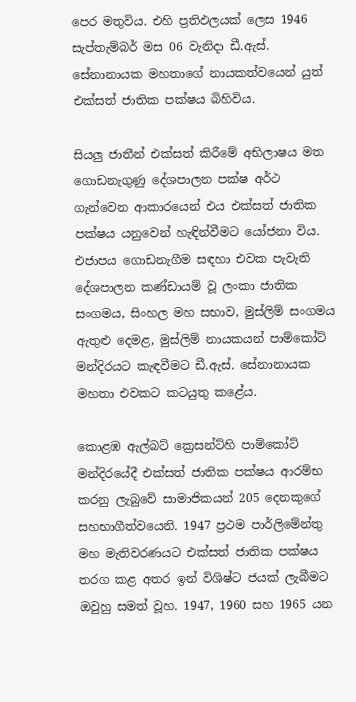පෙර මතුවිය. එහි ප්‍රතිඵලයක් ලෙස 1946 සැප්තැම්බර් මස 06 වැනිදා ඩී.ඇස්. සේනානායක මහතාගේ නායකත්වයෙන් යුත් එක්සත් ජාතික පක්ෂය බිහිවිය.

සියලු ජාතීන් එක්සත් කිරීමේ අභිලාෂය මත ගොඩනැගුණු දේශපාලන පක්ෂ අර්ථ ගැන්වෙන ආකාරයෙන් එය එක්සත් ජාතික පක්ෂය යනුවෙන් හැඳින්වීමට යෝජනා විය. එජාපය ගොඩනැගීම සඳහා එවක පැවැති දේශපාලන කණ්ඩායම් වූ ලංකා ජාතික සංගමය, සිංහල මහ සභාව, මුස්ලිම් සංගමය ඇතුළු දෙමළ, මුස්ලිම් නායකයන් පාම්කෝට් මන්දිරයට කැඳවීමට ඩී.ඇස්. සේනානායක මහතා එවකට කටයුතු කළේය.

කොළඹ ඇල්බට් ක්‍රෙසන්ට්හි පාම්කෝට් මන්දිරයේදී එක්සත් ජාතික පක්ෂය ආරම්භ කරනු ලැබුවේ සාමාජිකයන් 205 දෙනකුගේ සහභාගීත්වයෙනි. 1947 ප්‍රථම පාර්ලිමේන්තු මහ මැතිවරණයට එක්සත් ජාතික පක්ෂය තරග කළ අතර ඉන් විශිෂ්ට ජයක් ලැබීමට ඔවුහු සමත් වූහ. 1947, 1960 සහ 1965 යන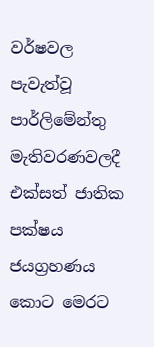වර්ෂවල පැවැත්වූ පාර්ලිමේන්තු මැතිවරණවලදී එක්සත් ජාතික පක්ෂය ජයග්‍රහණය කොට මෙරට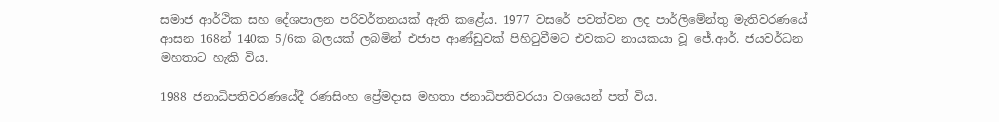සමාජ ආර්ථික සහ දේශපාලන පරිවර්තනයක් ඇති කළේය. 1977 වසරේ පවත්වන ලද පාර්ලිමේන්තු මැතිවරණයේ ආසන 168න් 140ක 5/6ක බලයක් ලබමින් එජාප ආණ්ඩුවක් පිහිටුවීමට එවකට නායකයා වූ ජේ.ආර්. ජයවර්ධන මහතාට හැකි විය.

1988 ජනාධිපතිවරණයේදී රණසිංහ ප්‍රේමදාස මහතා ජනාධිපතිවරයා වශයෙන් පත් විය.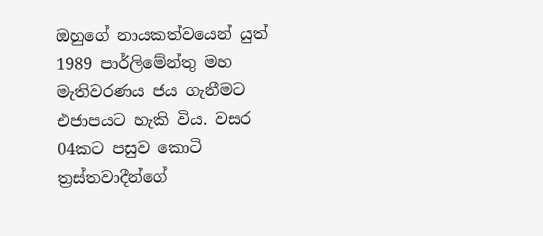ඔහුගේ නායකත්වයෙන් යුත් 1989 පාර්ලිමේන්තු මහ මැතිවරණය ජය ගැනීමට එජාපයට හැකි විය. වසර 04කට පසුව කොටි ත්‍රස්තවාදීන්ගේ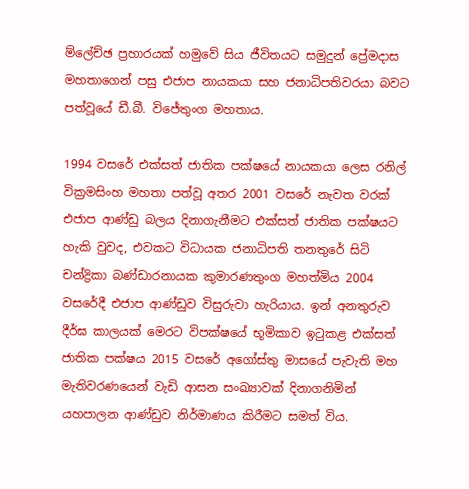ම්ලේච්ඡ ප්‍රහාරයක් හමුවේ සිය ජීවිතයට සමුදුන් ප්‍රේමදාස මහතාගෙන් පසු එජාප නායකයා සහ ජනාධිපතිවරයා බවට පත්වූයේ ඩී.බී. විජේතුංග මහතාය.

1994 වසරේ එක්සත් ජාතික පක්ෂයේ නායකයා ලෙස රනිල් වික්‍රමසිංහ මහතා පත්වූ අතර 2001 වසරේ නැවත වරක් එජාප ආණ්ඩු බලය දිනාගැනීමට එක්සත් ජාතික පක්ෂයට හැකි වුවද, එවකට විධායක ජනාධිපති තනතුරේ සිටි චන්ද්‍රිකා බණ්ඩාරනායක කුමාරණතුංග මහත්මිය 2004 වසරේදී එජාප ආණ්ඩුව විසුරුවා හැරියාය. ඉන් අනතුරුව දීර්ඝ කාලයක් මෙරට විපක්ෂයේ භූමිකාව ඉටුකළ එක්සත් ජාතික පක්ෂය 2015 වසරේ අගෝස්තු මාසයේ පැවැති මහ මැතිවරණයෙන් වැඩි ආසන සංඛ්‍යාවක් දිනාගනිමින් යහපාලන ආණ්ඩුව නිර්මාණය කිරීමට සමත් විය.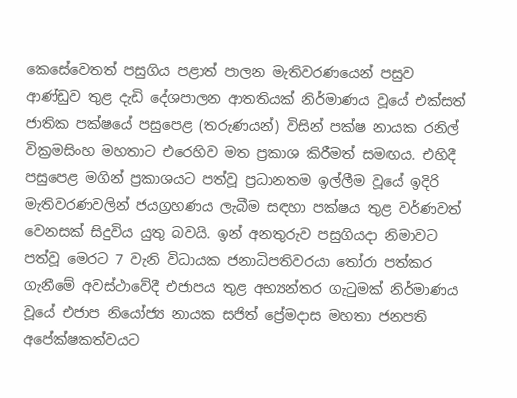කෙසේවෙතත් පසුගිය පළාත් පාලන මැතිවරණයෙන් පසුව ආණ්ඩුව තුළ දැඩි දේශපාලන ආතතියක් නිර්මාණය වූයේ එක්සත් ජාතික පක්ෂයේ පසුපෙළ (තරුණයන්) විසින් පක්ෂ නායක රනිල් වික්‍රමසිංහ මහතාට එරෙහිව මත ප්‍රකාශ කිරීමත් සමඟය. එහිදී පසුපෙළ මගින් ප්‍රකාශයට පත්වූ ප්‍රධානතම ඉල්ලීම වූයේ ඉදිරි මැතිවරණවලින් ජයග්‍රහණය ලැබීම සඳහා පක්ෂය තුළ වර්ණවත් වෙනසක් සිදුවිය යුතු බවයි. ඉන් අනතුරුව පසුගියදා නිමාවට පත්වූ මෙරට 7 වැනි විධායක ජනාධිපතිවරයා තෝරා පත්කර ගැනීමේ අවස්ථාවේදී එජාපය තුළ අභ්‍යන්තර ගැටුමක් නිර්මාණය වූයේ එජාප නියෝජ්‍ය නායක සජිත් ප්‍රේමදාස මහතා ජනපති අපේක්ෂකත්වයට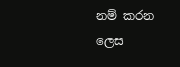නම් කරන ලෙස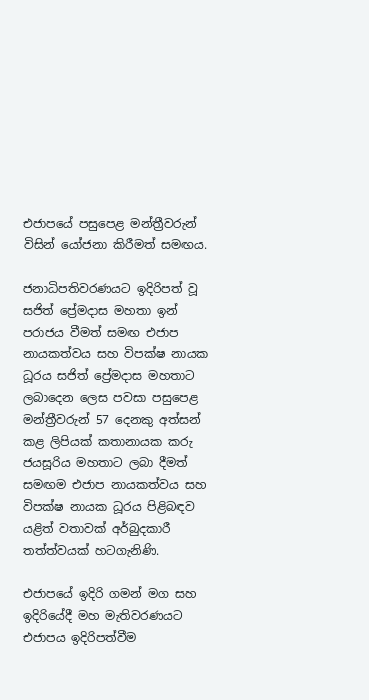එජාපයේ පසුපෙළ මන්ත්‍රීවරුන් විසින් යෝජනා කිරීමත් සමඟය.

ජනාධිපතිවරණයට ඉදිරිපත් වූ සජිත් ප්‍රේමදාස මහතා ඉන් පරාජය වීමත් සමඟ එජාප නායකත්වය සහ විපක්ෂ නායක ධූරය සජිත් ප්‍රේමදාස මහතාට ලබාදෙන ලෙස පවසා පසුපෙළ මන්ත්‍රීවරුන් 57 දෙනකු අත්සන් කළ ලිපියක් කතානායක කරු ජයසූරිය මහතාට ලබා දීමත් සමඟම එජාප නායකත්වය සහ විපක්ෂ නායක ධූරය පිළිබඳව යළිත් වතාවක් අර්බුදකාරී තත්ත්වයක් හටගැනිණි.

එජාපයේ ඉදිරි ගමන් මග සහ ඉදිරියේදී මහ මැතිවරණයට එජාපය ඉදිරිපත්වීම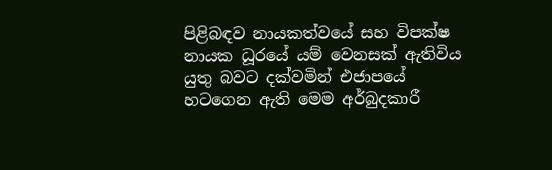පිළිබඳව නායකත්වයේ සහ විපක්ෂ නායක ධූරයේ යම් වෙනසක් ඇතිවිය යුතු බවට දක්වමින් එජාපයේ හටගෙන ඇති මෙම අර්බුදකාරී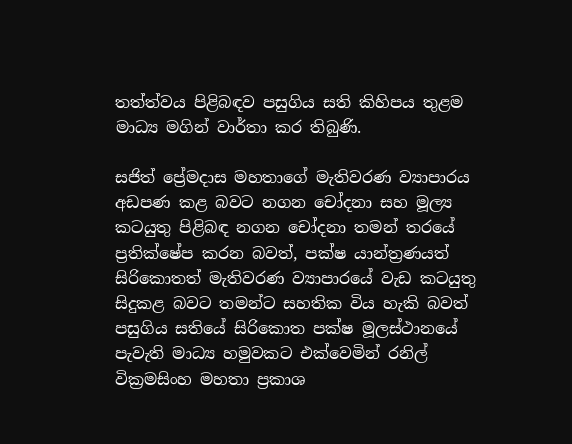තත්ත්වය පිළිබඳව පසුගිය සති කිහිපය තුළම මාධ්‍ය මගින් වාර්තා කර තිබුණි.

සජිත් ප්‍රේමදාස මහතාගේ මැතිවරණ ව්‍යාපාරය අඩපණ කළ බවට නගන චෝදනා සහ මූල්‍ය කටයුතු පිළිබඳ නගන චෝදනා තමන් තරයේ ප්‍රතික්ෂේප කරන බවත්, පක්ෂ යාන්ත්‍රණයත් සිරිකොතත් මැතිවරණ ව්‍යාපාරයේ වැඩ කටයුතු සිදුකළ බවට තමන්ට සහතික විය හැකි බවත් පසුගිය සතියේ සිරිකොත පක්ෂ මූලස්ථානයේ පැවැති මාධ්‍ය හමුවකට එක්වෙමින් රනිල් වික්‍රමසිංහ මහතා ප්‍රකාශ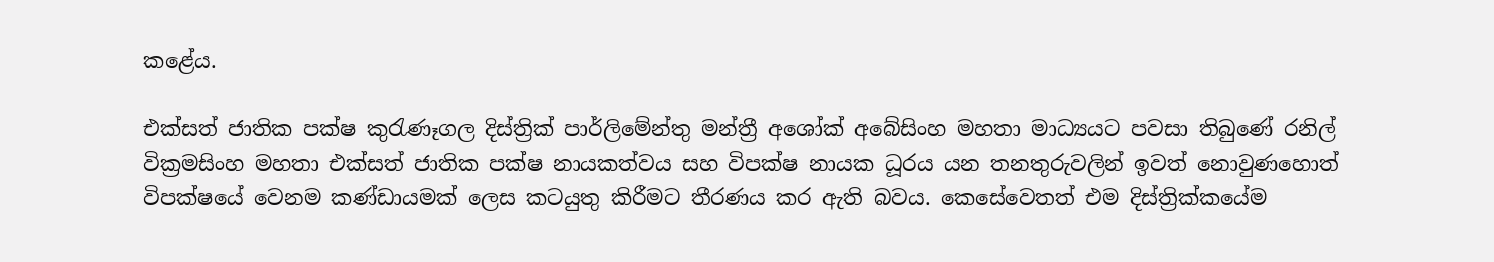කළේය.

එක්සත් ජාතික පක්ෂ කුරැණෑගල දිස්ත්‍රික් පාර්ලිමේන්තු මන්ත්‍රී අශෝක් අබේසිංහ මහතා මාධ්‍යයට පවසා තිබුණේ රනිල් වික්‍රමසිංහ මහතා එක්සත් ජාතික පක්ෂ නායකත්වය සහ විපක්ෂ නායක ධූරය යන තනතුරුවලින් ඉවත් නොවුණහොත් විපක්ෂයේ වෙනම කණ්ඩායමක් ලෙස කටයුතු කිරීමට තීරණය කර ඇති බවය. කෙසේවෙතත් එම දිස්ත්‍රික්කයේම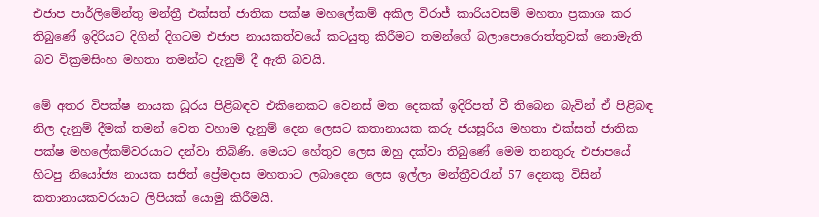එජාප පාර්ලිමේන්තු මන්ත්‍රී එක්සත් ජාතික පක්ෂ මහලේකම් අකිල විරාජ් කාරියවසම් මහතා ප්‍රකාශ කර තිබුණේ ඉදිරියට දිගින් දිගටම එජාප නායකත්වයේ කටයුතු කිරීමට තමන්ගේ බලාපොරොත්තුවක් නොමැති බව වික්‍රමසිංහ මහතා තමන්ට දැනුම් දී ඇති බවයි.

මේ අතර විපක්ෂ නායක ධූරය පිළිබඳව එකිනෙකට වෙනස් මත දෙකක් ඉදිරිපත් වී තිබෙන බැවින් ඒ පිළිබඳ නිල දැනුම් දීමක් තමන් වෙත වහාම දැනුම් දෙන ලෙසට කතානායක කරු ජයසූරිය මහතා එක්සත් ජාතික පක්ෂ මහලේකම්වරයාට දන්වා තිබිණි. මෙයට හේතුව ලෙස ඔහු දක්වා තිබුණේ මෙම තනතුරු එජාපයේ හිටපු නියෝජ්‍ය නායක සජිත් ප්‍රේමදාස මහතාට ලබාදෙන ලෙස ඉල්ලා මන්ත්‍රීවරැන් 57 දෙනකු විසින් කතානායකවරයාට ලිපියක් යොමු කිරීමයි.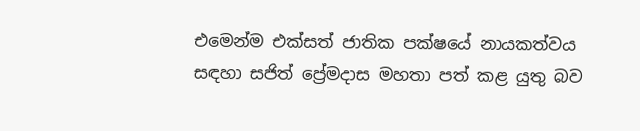එමෙන්ම එක්සත් ජාතික පක්ෂයේ නායකත්වය සඳහා සජිත් ප්‍රේමදාස මහතා පත් කළ යුතු බව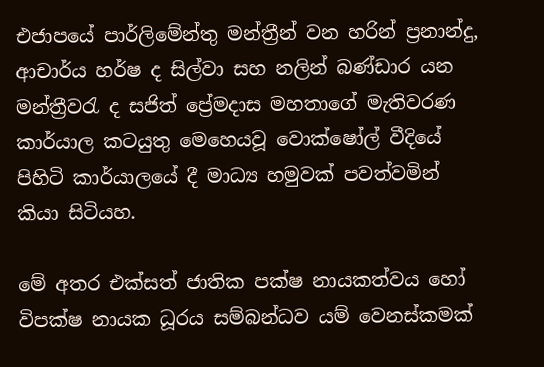එජාපයේ පාර්ලිමේන්තු මන්ත්‍රීන් වන හරින් ප්‍රනාන්දු, ආචාර්ය හර්ෂ ද සිල්වා සහ නලින් බණ්ඩාර යන මන්ත්‍රීවරැ ද සජිත් ප්‍රේමදාස මහතාගේ මැතිවරණ කාර්යාල කටයුතු මෙහෙයවූ වොක්ෂෝල් වීදියේ පිහිටි කාර්යාලයේ දී මාධ්‍ය හමුවක් පවත්වමින් කියා සිටියහ.

මේ අතර එක්සත් ජාතික පක්ෂ නායකත්වය හෝ විපක්ෂ නායක ධූරය සම්බන්ධව යම් වෙනස්කමක්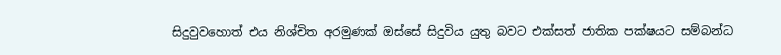සිදුවුවහොත් එය නිශ්චිත අරමුණක් ඔස්සේ සිදුවිය යුතු බවට එක්සත් ජාතික පක්ෂයට සම්බන්ධ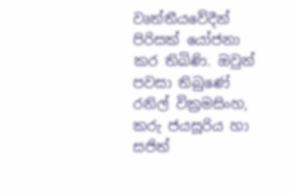වෘත්තීයවේදීන් පිරිසක් යෝජනා කර තිබිණි. ඔවුන් පවසා තිබුණේ රනිල් වික්‍රමසිංහ, කරු ජයසූරිය හා සජිත්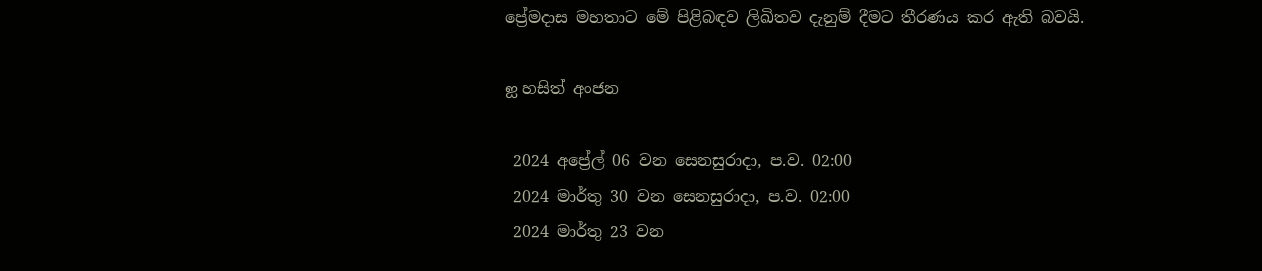ප්‍රේමදාස මහතාට මේ පිළිබඳව ලිඛිතව දැනුම් දීමට තීරණය කර ඇති බවයි.

ஐ හසිත් අංජන

 2024 අප්‍රේල් 06 වන සෙනසුරාදා, ප.ව. 02:00
 2024 මාර්තු 30 වන සෙනසුරාදා, ප.ව. 02:00
 2024 මාර්තු 23 වන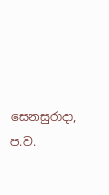සෙනසුරාදා, ප.ව.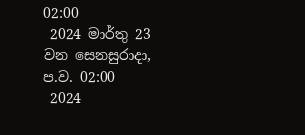02:00
 2024 මාර්තු 23 වන සෙනසුරාදා, ප.ව. 02:00
 2024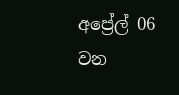අප්‍රේල් 06 වන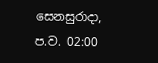සෙනසුරාදා, ප.ව. 02:00